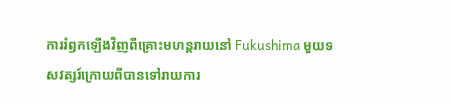ការរំឭកឡើងវិញពីគ្រោះមហន្តរាយនៅ Fukushima មួយទសវត្សរ៍ក្រោយពីបានទៅរាយការ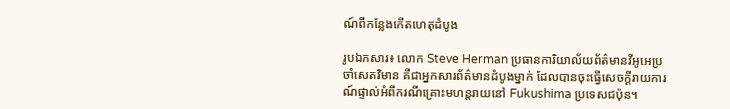ណ៍ពីកន្លែងកើតហេតុដំបូង

រូបឯកសារ៖ លោក Steve Herman ប្រធានការិយាល័យព័ត៌មានវីអូអេប្រចាំសេតវិមាន គឺជាអ្នកសារព័ត៌មានដំបូងម្នាក់ ដែលបានចុះធ្វើសេចក្តីរាយការណ៍ផ្ទាល់អំពីករណីគ្រោះមហន្តរាយនៅ Fukushima ប្រទេសជប៉ុន។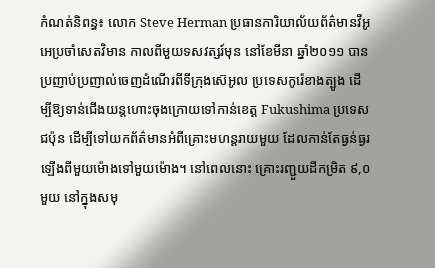កំណត់និពន្ធ៖ លោក Steve Herman ប្រធានការិយាល័យព័ត៌មានវីអូអេប្រចាំសេតវិមាន កាលពីមួយទសវត្សរ៍មុន នៅខែមីនា ឆ្នាំ២០១១ បានប្រញាប់ប្រញាល់ចេញដំណើរពីទីក្រុងស៊េអូល ប្រទេសកូរ៉េខាងត្បូង ដើម្បីឱ្យទាន់ជើងយន្តហោះចុងក្រោយទៅកាន់ខេត្ត Fukushima ប្រទេសជប៉ុន ដើម្បីទៅយកព័ត៌មានអំពីគ្រោះមហន្តរាយមួយ ដែលកាន់តែធ្ងន់ធ្ងរឡើងពីមួយម៉ោងទៅមួយម៉ោង។ នៅពេលនោះ គ្រោះរញ្ជួយដីកម្រិត ៩,០ មួយ នៅក្នុងសមុ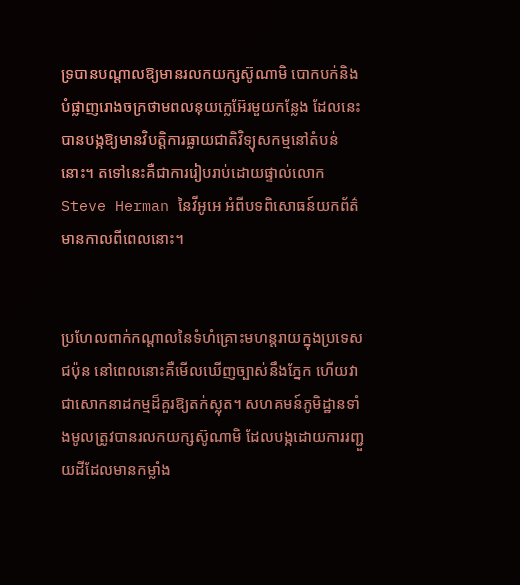ទ្របានបណ្តាលឱ្យមានរលកយក្សស៊ូណាមិ បោកបក់និងបំផ្លាញរោងចក្រថាមពលនុយក្លេអ៊ែរមួយកន្លែង ដែលនេះបានបង្កឱ្យមានវិបត្តិការធ្លាយជាតិវិទ្យុសកម្មនៅតំបន់នោះ។ តទៅនេះគឺជាការរៀបរាប់ដោយផ្ទាល់លោក Steve Herman នៃវីអូអេ អំពីបទពិសោធន៍យកព័ត៌មានកាលពីពេលនោះ។


ប្រហែលពាក់កណ្តាលនៃទំហំគ្រោះមហន្តរាយក្នុងប្រទេសជប៉ុន នៅពេលនោះគឺមើលឃើញច្បាស់នឹងភ្នែក ហើយវាជាសោកនាដកម្មដ៏គួរឱ្យតក់ស្លុត។ សហគមន៍ភូមិដ្ឋានទាំងមូលត្រូវបានរលកយក្សស៊ូណាមិ ដែលបង្កដោយការរញ្ជួយដីដែលមានកម្លាំង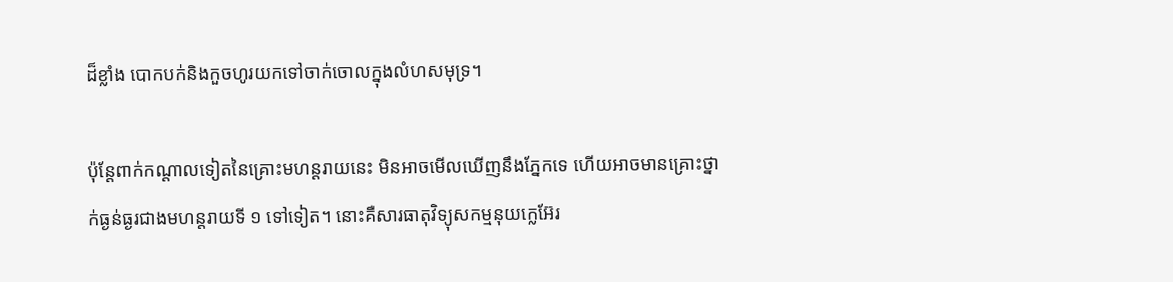ដ៏ខ្លាំង បោកបក់និងកួចហូរយកទៅចាក់ចោលក្នុងលំហសមុទ្រ។

ប៉ុន្តែពាក់កណ្តាលទៀតនៃគ្រោះមហន្តរាយនេះ មិនអាចមើលឃើញនឹងភ្នែកទេ ហើយអាចមានគ្រោះថ្នាក់ធ្ងន់ធ្ងរជាងមហន្តរាយទី ១ ទៅទៀត។ នោះគឺសារធាតុវិទ្យុសកម្មនុយក្លេអ៊ែរ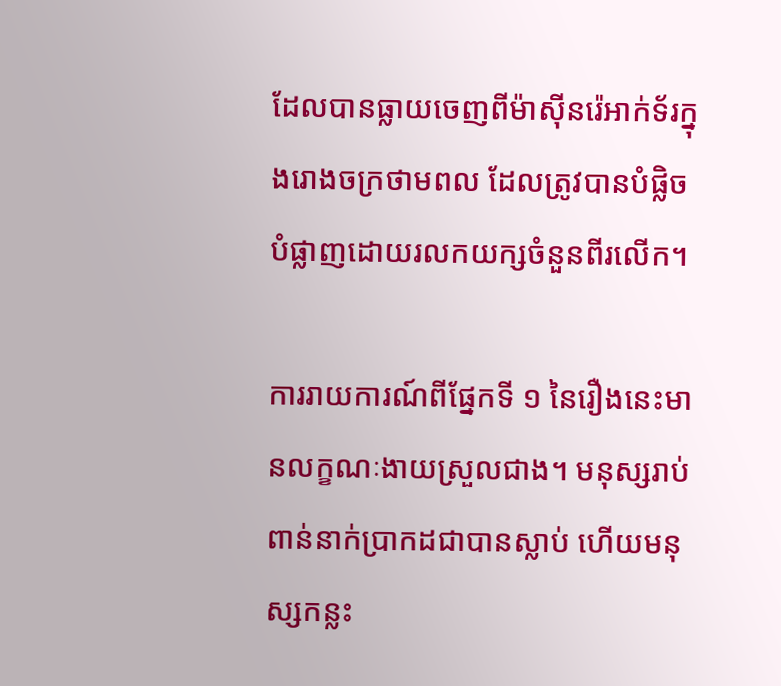ដែលបានធ្លាយចេញពីម៉ាស៊ីនរ៉េអាក់ទ័រក្នុងរោងចក្រថាមពល ដែលត្រូវបានបំផ្លិចបំផ្លាញដោយរលកយក្សចំនួនពីរលើក។

ការរាយការណ៍ពីផ្នែកទី ១ នៃរឿងនេះមានលក្ខណៈងាយស្រួលជាង។ មនុស្សរាប់ពាន់នាក់ប្រាកដជាបានស្លាប់ ហើយមនុស្សកន្លះ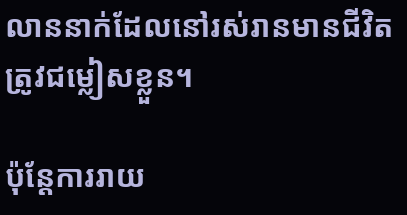លាននាក់ដែលនៅរស់រានមានជីវិតត្រូវជម្លៀសខ្លួន។

ប៉ុន្តែការរាយ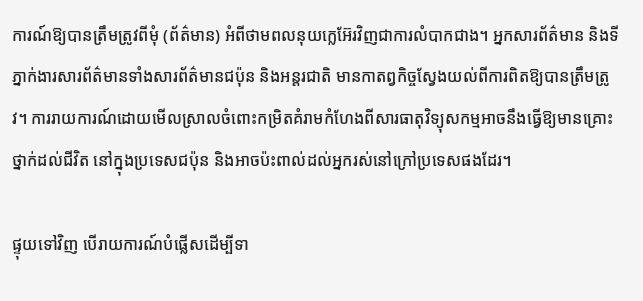ការណ៍ឱ្យបានត្រឹមត្រូវពីមុំ (ព័ត៌មាន) អំពីថាមពលនុយក្លេអ៊ែរវិញជាការលំបាកជាង។ អ្នកសារព័ត៌មាន និងទីភ្នាក់ងារសារព័ត៌មានទាំងសារព័ត៌មានជប៉ុន និងអន្តរជាតិ មានកាតព្វកិច្ចស្វែងយល់ពីការពិតឱ្យបានត្រឹមត្រូវ។ ការរាយការណ៍ដោយមើលស្រាលចំពោះកម្រិតគំរាមកំហែងពីសារធាតុវិទ្យុសកម្មអាចនឹងធ្វើឱ្យមានគ្រោះថ្នាក់ដល់ជីវិត នៅក្នុងប្រទេសជប៉ុន និងអាចប៉ះពាល់ដល់អ្នករស់នៅក្រៅប្រទេសផងដែរ។

ផ្ទុយទៅវិញ បើរាយការណ៍បំផ្លើសដើម្បីទា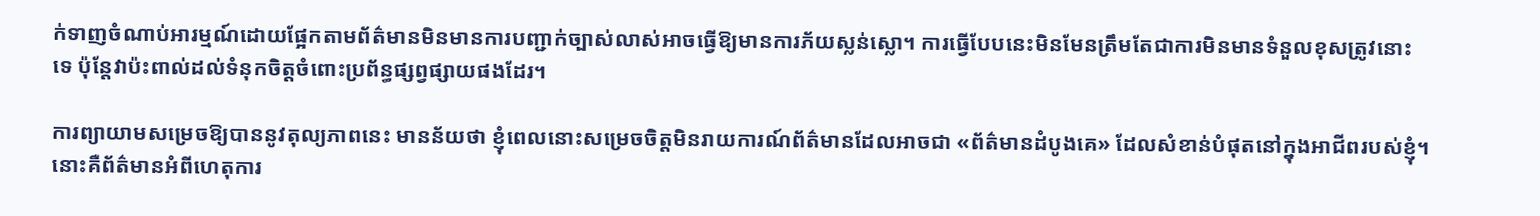ក់ទាញចំណាប់អារម្មណ៍ដោយផ្អែកតាមព័ត៌មានមិនមានការបញ្ជាក់ច្បាស់លាស់អាចធ្វើឱ្យមានការភ័យស្លន់ស្លោ។ ការធ្វើបែបនេះមិនមែនត្រឹមតែជាការមិនមានទំនួលខុសត្រូវនោះទេ ប៉ុន្តែវាប៉ះពាល់ដល់ទំនុកចិត្តចំពោះប្រព័ន្ធផ្សព្វផ្សាយផងដែរ។

ការព្យាយាមសម្រេចឱ្យបាននូវតុល្យភាពនេះ មានន័យថា ខ្ញុំពេលនោះសម្រេចចិត្តមិនរាយការណ៍ព័ត៌មានដែលអាចជា «ព័ត៌មានដំបូងគេ» ដែលសំខាន់បំផុតនៅក្នុងអាជីពរបស់ខ្ញុំ។ នោះគឺព័ត៌មានអំពីហេតុការ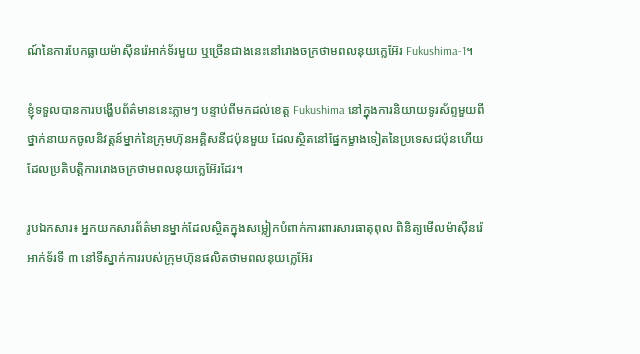ណ៍នៃការបែកធ្លាយម៉ាស៊ីនរ៉េអាក់ទ័រមួយ ឬច្រើនជាងនេះនៅរោងចក្រថាមពលនុយក្លេអ៊ែរ Fukushima-1។

ខ្ញុំទទួលបានការបង្ហើបព័ត៌មាននេះភ្លាមៗ បន្ទាប់ពីមកដល់ខេត្ត Fukushima នៅក្នុងការនិយាយទូរស័ព្ទមួយពីថ្នាក់នាយកចូលនិវត្តន៍ម្នាក់នៃក្រុមហ៊ុនអគ្គិសនីជប៉ុនមួយ ដែលស្ថិតនៅផ្នែកម្ខាងទៀតនៃប្រទេសជប៉ុនហើយដែលប្រតិបត្តិការរោងចក្រថាមពលនុយក្លេអ៊ែរដែរ។

រូបឯកសារ៖ អ្នកយកសារព័ត៌មានម្នាក់ដែលស្ថិតក្នុងសម្លៀកបំពាក់ការពារសារធាតុពុល ពិនិត្យមើលម៉ាស៊ីនរ៉េអាក់ទ័រទី ៣ នៅទីស្នាក់ការរបស់ក្រុមហ៊ុនផលិតថាមពលនុយក្លេអ៊ែរ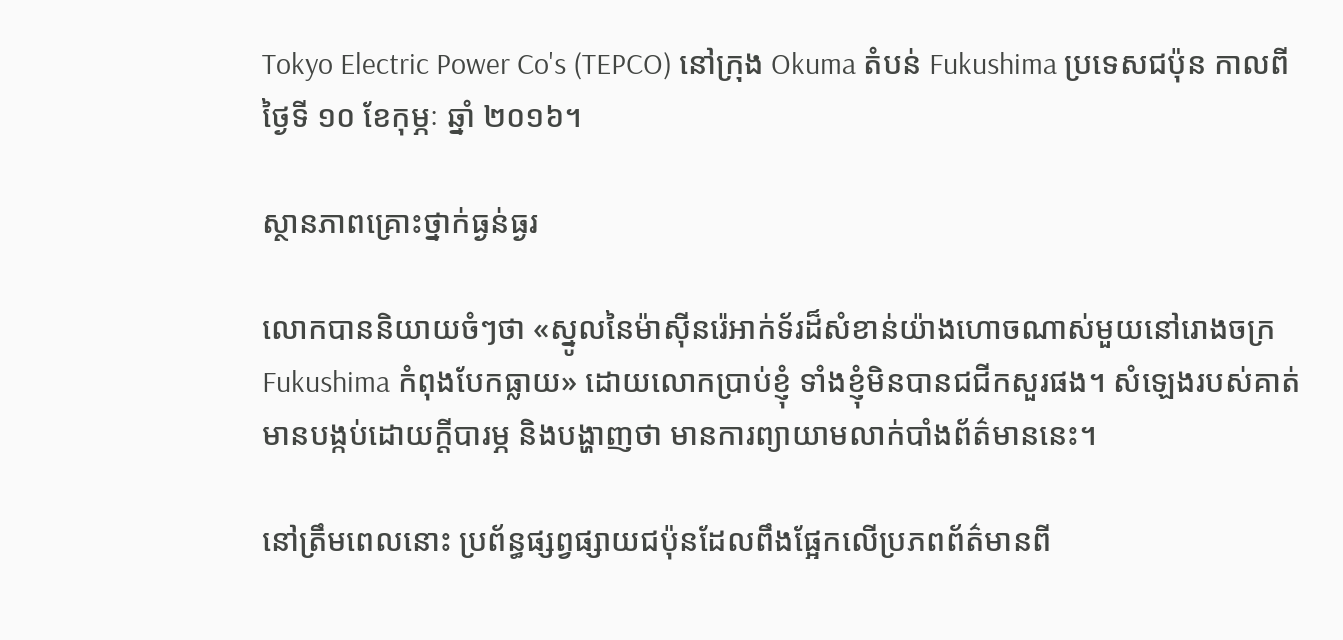Tokyo Electric Power Co's (TEPCO) នៅក្រុង Okuma តំបន់ Fukushima ប្រទេសជប៉ុន កាលពីថ្ងៃទី ១០ ខែកុម្ភៈ ឆ្នាំ ២០១៦។

ស្ថានភាពគ្រោះថ្នាក់ធ្ងន់ធ្ងរ

លោកបាននិយាយចំៗថា «ស្នូលនៃម៉ាស៊ីនរ៉េអាក់ទ័រដ៏សំខាន់យ៉ាងហោចណាស់មួយនៅរោងចក្រ Fukushima កំពុងបែកធ្លាយ» ដោយលោកប្រាប់ខ្ញុំ ទាំងខ្ញុំមិនបានជជីកសួរផង។ សំឡេងរបស់គាត់មានបង្កប់ដោយក្តីបារម្ភ និងបង្ហាញថា មានការព្យាយាមលាក់បាំងព័ត៌មាននេះ។

នៅត្រឹមពេលនោះ ប្រព័ន្ធផ្សព្វផ្សាយជប៉ុនដែលពឹងផ្អែកលើប្រភពព័ត៌មានពី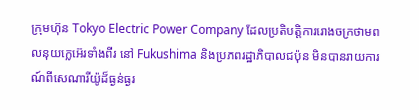ក្រុមហ៊ុន Tokyo Electric Power Company ដែលប្រតិបត្តិការរោងចក្រថាមពលនុយក្លេអ៊េរទាំងពីរ នៅ Fukushima និងប្រភពរដ្ឋាភិបាលជប៉ុន មិនបានរាយការណ៍ពីសេណារីយ៉ូដ៏ធ្ងន់ធ្ងរ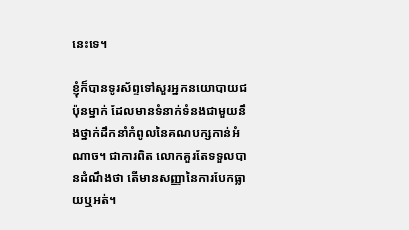នេះទេ។

ខ្ញុំក៏បានទូរស័ព្ទទៅសួរអ្នកនយោបាយជប៉ុនម្នាក់ ដែលមានទំនាក់ទំនងជាមួយនឹងថ្នាក់ដឹកនាំកំពូលនៃគណបក្សកាន់អំណាច។ ជាការពិត លោកគួរតែទទួលបានដំណឹងថា តើមានសញ្ញានៃការបែកធ្លាយឬអត់។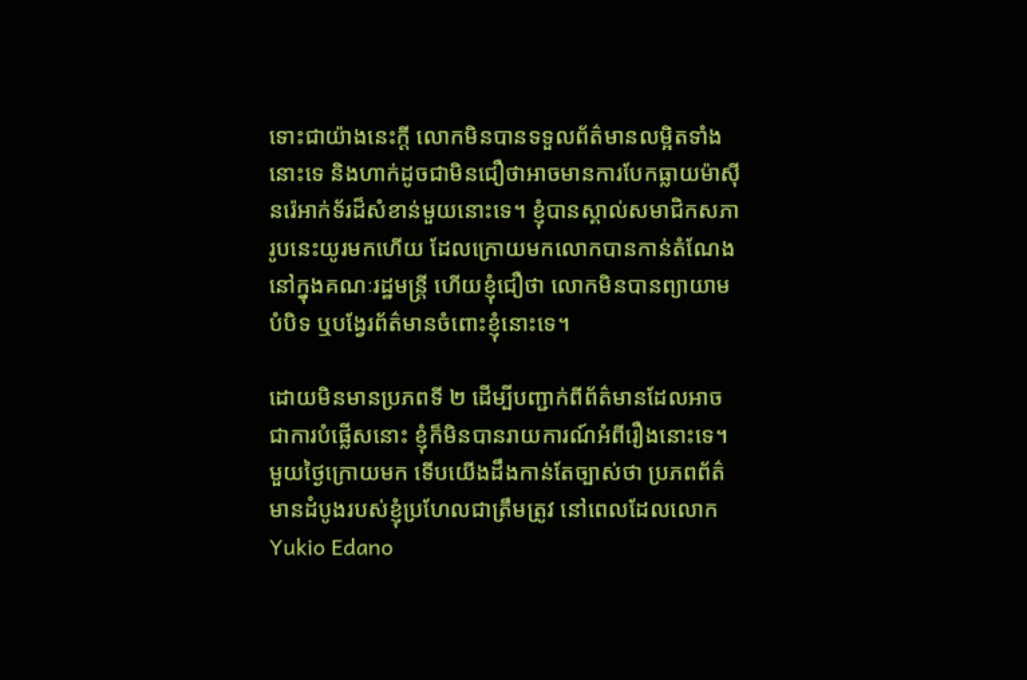ទោះជាយ៉ាងនេះក្តី លោកមិនបានទទួលព័ត៌មានលម្អិតទាំងនោះទេ និងហាក់ដូចជាមិនជឿថាអាចមានការបែកធ្លាយម៉ាស៊ីនរ៉េអាក់ទ័រដ៏សំខាន់មួយនោះទេ។ ខ្ញុំបានស្គាល់សមាជិកសភារូបនេះយូរមកហើយ ដែលក្រោយមកលោកបានកាន់តំណែងនៅក្នុងគណៈរដ្ឋមន្ត្រី ហើយខ្ញុំជឿថា លោកមិនបានព្យាយាមបំបិទ ឬបង្វែរព័ត៌មានចំពោះខ្ញុំនោះទេ។

ដោយមិនមានប្រភពទី ២ ដើម្បីបញ្ជាក់ពីព័ត៌មានដែលអាចជាការបំផ្លើសនោះ ខ្ញុំក៏មិនបានរាយការណ៍អំពីរឿងនោះទេ។ មួយថ្ងៃក្រោយមក ទើបយើងដឹងកាន់តែច្បាស់ថា ប្រភពព័ត៌មានដំបូងរបស់ខ្ញុំប្រហែលជាត្រឹមត្រូវ នៅពេលដែលលោក Yukio Edano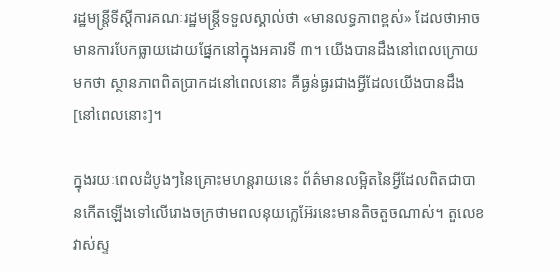រដ្ឋមន្ត្រីទីស្តីការគណៈរដ្ឋមន្ត្រីទទួលស្គាល់ថា «មានលទ្ធភាពខ្ពស់» ដែលថាអាចមានការបែកធ្លាយដោយផ្នែកនៅក្នុងអគារទី ៣។ យើងបានដឹងនៅពេលក្រោយមកថា ស្ថានភាពពិតប្រាកដនៅពេលនោះ គឺធ្ងន់ធ្ងរជាងអ្វីដែលយើងបានដឹង[នៅពេលនោះ]។

ក្នុងរយៈពេលដំបូងៗនៃគ្រោះមហន្តរាយនេះ ព័ត៌មានលម្អិតនៃអ្វីដែលពិតជាបានកើតឡើងទៅលើរោងចក្រថាមពលនុយក្លេអ៊ែរនេះមានតិចតួចណាស់។ តួលេខវាស់ស្ទ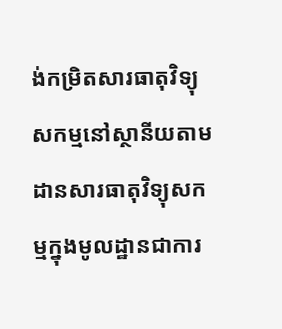ង់កម្រិតសារធាតុវិទ្យុសកម្មនៅស្ថានីយតាមដានសារធាតុវិទ្យុសកម្មក្នុងមូលដ្ឋានជាការ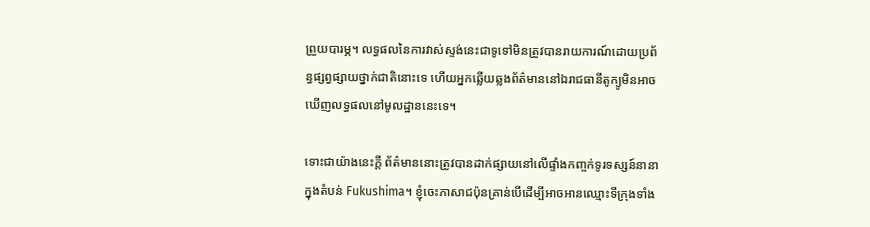ព្រួយបារម្ភ។ លទ្ធផលនៃការវាស់ស្ទង់នេះជាទូទៅមិនត្រូវបានរាយការណ៍ដោយប្រព័ន្ធផ្សព្វផ្សាយថ្នាក់ជាតិនោះទេ ហើយអ្នកឆ្លើយឆ្លងព័ត៌មាននៅឯរាជធានីតូក្យូមិនអាចឃើញលទ្ធផលនៅមូលដ្ឋាននេះទេ។

ទោះជាយ៉ាងនេះក្តី ព័ត៌មាននោះត្រូវបានដាក់ផ្សាយនៅលើផ្ទាំងកញ្ចក់ទូរទស្សន៍នានាក្នុងតំបន់ Fukushima។ ខ្ញុំចេះភាសាជប៉ុនគ្រាន់បើដើម្បីអាចអានឈ្មោះទីក្រុងទាំង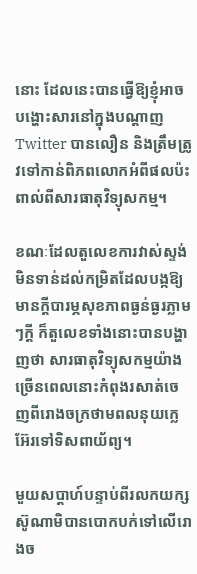នោះ ដែលនេះបានធ្វើឱ្យខ្ញុំអាចបង្ហោះសារនៅក្នុងបណ្តាញ Twitter បានលឿន និងត្រឹមត្រូវទៅកាន់ពិភពលោកអំពីផលប៉ះពាល់ពីសារធាតុវិទ្យុសកម្ម។

ខណៈដែលតួលេខការវាស់ស្ទង់មិនទាន់ដល់កម្រិតដែលបង្កឱ្យមានក្តីបារម្ភសុខភាពធ្ងន់ធ្ងរភ្លាមៗក្តី ក៏តួលេខទាំងនោះបានបង្ហាញថា សារធាតុវិទ្យុសកម្មយ៉ាងច្រើនពេលនោះកំពុងរសាត់ចេញពីរោងចក្រថាមពលនុយក្លេអ៊ែរទៅទិសពាយ័ព្យ។

មួយសប្តាហ៍បន្ទាប់ពីរលកយក្សស៊ូណាមិបានបោកបក់ទៅលើរោងច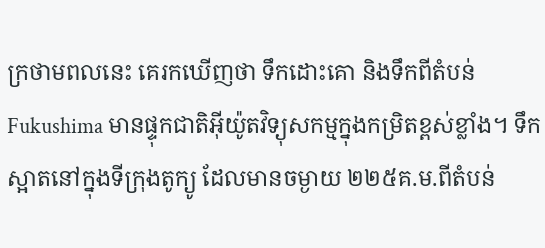ក្រថាមពលនេះ គេរកឃើញថា ទឹកដោះគោ និងទឹកពីតំបន់ Fukushima មានផ្ទុកជាតិអ៊ីយ៉ូតវិទ្យុសកម្មក្នុងកម្រិតខ្ពស់ខ្លាំង។ ទឹកស្អាតនៅក្នុងទីក្រុងតូក្យូ ដែលមានចម្ងាយ ២២៥គ.ម.ពីតំបន់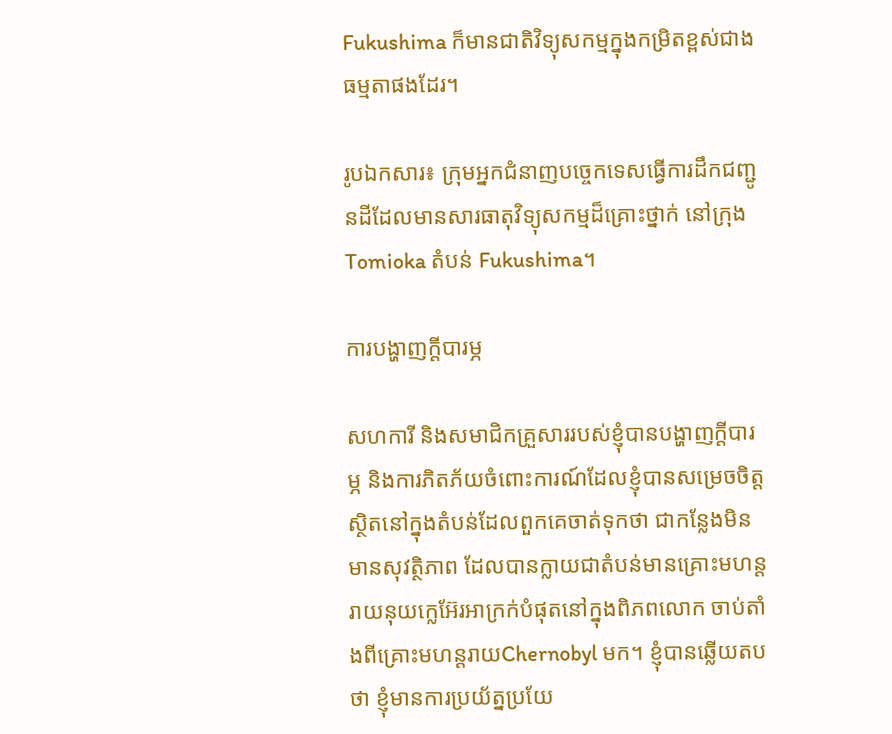Fukushima ក៏មានជាតិវិទ្យុសកម្មក្នុងកម្រិតខ្ពស់ជាងធម្មតាផងដែរ។

រូបឯកសារ៖ ក្រុមអ្នកជំនាញបច្ចេកទេសធ្វើការដឹកជញ្ជូនដីដែលមានសារធាតុវិទ្យុសកម្មដ៏គ្រោះថ្នាក់ នៅក្រុងTomioka តំបន់ Fukushima។

ការបង្ហាញក្តីបារម្ភ

សហការី និងសមាជិកគ្រួសាររបស់ខ្ញុំបានបង្ហាញក្តីបារម្ភ និងការភិតភ័យចំពោះការណ៍ដែលខ្ញុំបានសម្រេចចិត្តស្ថិតនៅក្នុងតំបន់ដែលពួកគេចាត់ទុកថា ជាកន្លែងមិនមានសុវត្ថិភាព ដែលបានក្លាយជាតំបន់មានគ្រោះមហន្តរាយនុយក្លេអ៊ែរអាក្រក់បំផុតនៅក្នុងពិភពលោក ចាប់តាំងពីគ្រោះមហន្តរាយChernobyl មក។ ខ្ញុំបានឆ្លើយតបថា ខ្ញុំមានការប្រយ័ត្នប្រយែ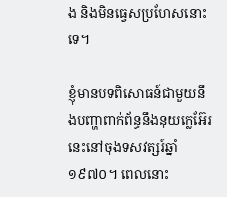ង និងមិនធ្វេសប្រហែសនោះទេ។

ខ្ញុំមានបទពិសោធន៍ជាមួយនឹងបញ្ហាពាក់ព័ន្ធនឹងនុយក្លេអ៊ែរនេះនៅចុងទសវត្សរ៍ឆ្នាំ ១៩៧០។ ពេលនោះ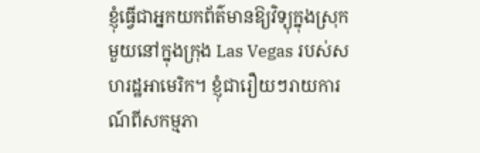ខ្ញុំធ្វើជាអ្នកយកព័ត៌មានឱ្យវិទ្យុក្នុងស្រុកមួយនៅក្នុងក្រុង Las Vegas របស់សហរដ្ឋអាមេរិក។ ខ្ញុំជារឿយៗរាយការណ៍ពីសកម្មភា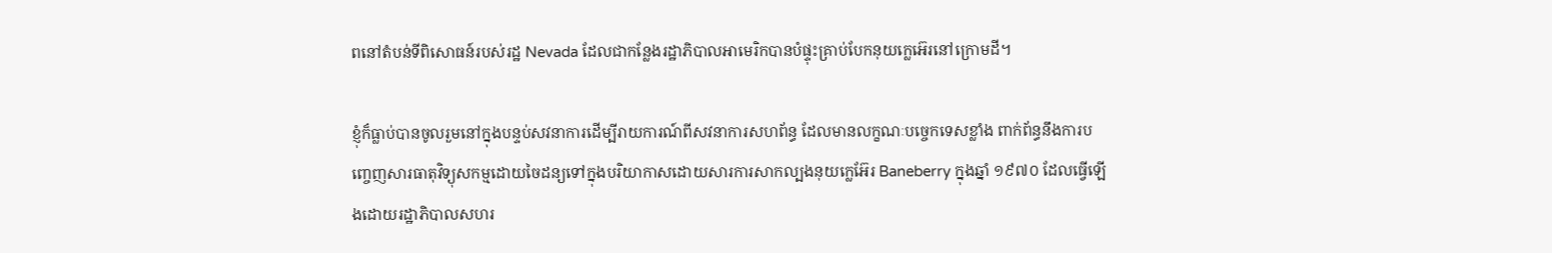ពនៅតំបន់ទីពិសោធន៍របស់រដ្ឋ Nevada ដែលជាកន្លែងរដ្ឋាភិបាលអាមេរិកបានបំផ្ទុះគ្រាប់បែកនុយក្លេអ៊េរនៅក្រោមដី។

ខ្ញុំក៏ធ្លាប់បានចូលរួមនៅក្នុងបន្ទប់សវនាការដើម្បីរាយការណ៍ពីសវនាការសហព័ន្ធ ដែលមានលក្ខណៈបច្ចេកទេសខ្លាំង ពាក់ព័ន្ធនឹងការបញ្ចេញសារធាតុវិទ្យុសកម្មដោយចៃដន្យទៅក្នុងបរិយាកាសដោយសារការសាកល្បងនុយក្លេអ៊ែរ Baneberry ក្នុងឆ្នាំ ១៩៧០ ដែលធ្វើឡើងដោយរដ្ឋាភិបាលសហរ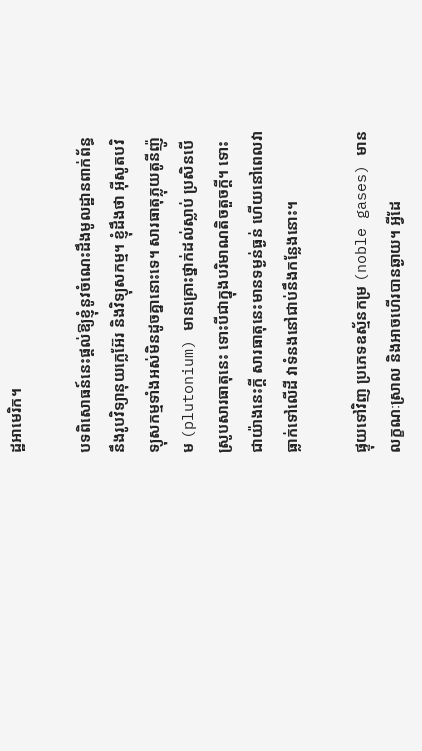ដ្ឋអាមេរិក។

បទពិសោធន៍នេះផ្តល់ឱ្យខ្ញុំនូវចំណេះដឹងមូលដ្ឋានពាក់ព័ន្ធនឹងរូបវិទ្យានុយក្លេអ៊ែរ និងវិទ្យុសកម្ម។ ខ្ញុំដឹងថា អ៊ីសូតបវិទ្យុសកម្មទាំងអស់មិនដូចគ្នានោះទេ។ សារធាតុភ្លុយតូនីញ៉ូម (plutonium) មានគ្រោះថ្នាក់ដល់ស្លាប់ ប្រសិនបើស្រូបសារធាតុនេះ ទោះបីជាក្នុងបរិមាណតិចតួចក្តី។ ទោះជាយ៉ាងនេះក្តី សារធាតុនេះមានទម្ងន់ធ្ងន់ ហើយនៅពេលវាធ្លាក់ទៅលើដី វាទំនងនៅជាប់នឹងកន្លែងនោះ។

ផ្ទុយទៅវិញ ប្រភេទឧស្ម័នកម្រ (noble gases) មានលក្ខណៈស្រាល និងអាចហើរបានឆ្ងាយ។ អ្វីដែ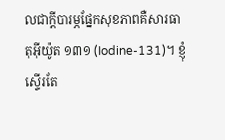លជាក្តីបារម្ភផ្នែកសុខភាពគឺសារធាតុអ៊ីយ៉ូត ១៣១ (Iodine-131)។ ខ្ញុំស្ទើរតែ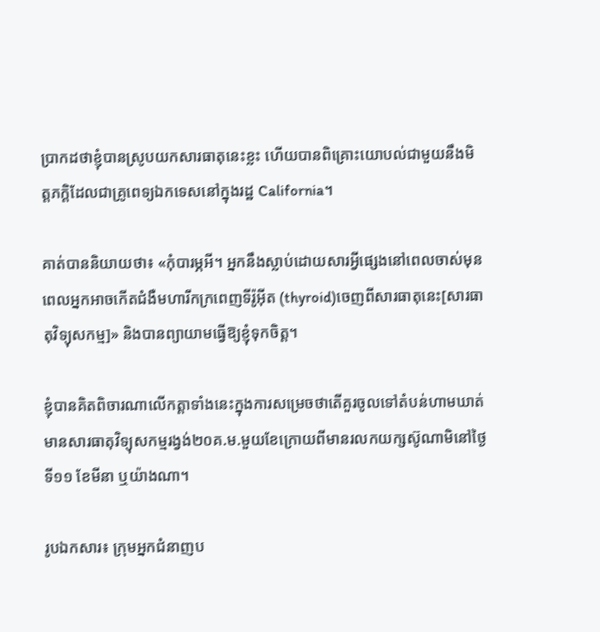ប្រាកដថាខ្ញុំបានស្រូបយកសារធាតុនេះខ្លះ ហើយបានពិគ្រោះយោបល់ជាមួយនឹងមិត្តភក្តិដែលជាគ្រូពេទ្យឯកទេសនៅក្នុងរដ្ឋ California។

គាត់បាននិយាយថា៖ «កុំបារម្ភអី។ អ្នកនឹងស្លាប់ដោយសារអ្វីផ្សេងនៅពេលចាស់មុនពេលអ្នកអាចកើតជំងឺមហារីកក្រពេញទីរ៉ូអ៊ីត (thyroid)ចេញពីសារធាតុនេះ[សារធាតុវិទ្យុសកម្ម]» និងបានព្យាយាមធ្វើឱ្យខ្ញុំទុកចិត្ត។

ខ្ញុំបានគិតពិចារណាលើកត្តាទាំងនេះក្នុងការសម្រេចថាតើគួរចូលទៅតំបន់ហាមឃាត់មានសារធាតុវិទ្យុសកម្មរង្វង់២០គ.ម.មួយខែក្រោយពីមានរលកយក្សស៊ូណាមិនៅថ្ងៃទី១១ ខែមីនា ឬយ៉ាងណា។

រូបឯកសារ៖ ក្រុមអ្នកជំនាញប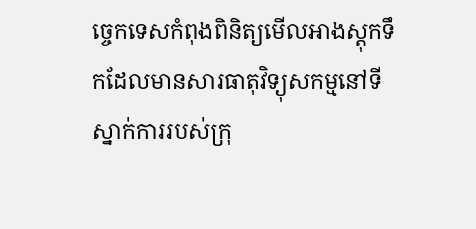ច្ចេកទេសកំពុងពិនិត្យមើលអាងស្តុកទឹកដែលមានសារធាតុវិទ្យុសកម្មនៅទីស្នាក់ការរបស់ក្រុ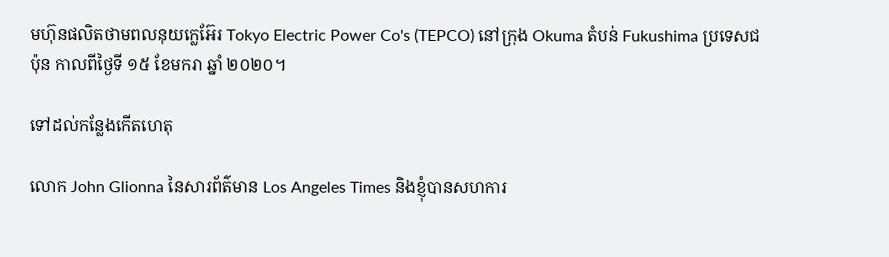មហ៊ុនផលិតថាមពលនុយក្លេអ៊ែរ Tokyo Electric Power Co's (TEPCO) នៅក្រុង Okuma តំបន់ Fukushima ប្រទេសជប៉ុន កាលពីថ្ងៃទី ១៥ ខែមករា ឆ្នាំ ២០២០។

ទៅដល់កន្លែងកើតហេតុ

លោក John Glionna នៃសារព័ត៌មាន Los Angeles Times និងខ្ញុំបានសហការ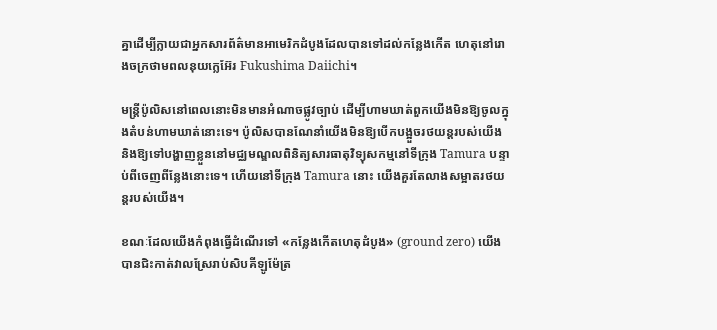គ្នាដើម្បីក្លាយជាអ្នកសារព័ត៌មានអាមេរិកដំបូងដែលបានទៅដល់កន្លែងកើត ហេតុនៅរោងចក្រថាមពលនុយក្លេអ៊ែរ Fukushima Daiichi។

មន្ត្រីប៉ូលិសនៅពេលនោះមិនមានអំណាចផ្លូវច្បាប់ ដើម្បីហាមឃាត់ពួកយើងមិនឱ្យចូលក្នុងតំបន់ហាមឃាត់នោះទេ។ ប៉ូលិសបានណែនាំយើងមិនឱ្យបើកបង្អួចរថយន្តរបស់យើង និងឱ្យទៅបង្ហាញខ្លួននៅមជ្ឈមណ្ឌលពិនិត្យសារធាតុវិទ្យុសកម្មនៅទីក្រុង Tamura បន្ទាប់ពីចេញពីន្លែងនោះទេ។ ហើយនៅទីក្រុង Tamura នោះ យើងគួរតែលាងសម្អាតរថយន្តរបស់យើង។

ខណៈដែលយើងកំពុងធ្វើដំណើរទៅ «កន្លែងកើតហេតុដំបូង» (ground zero) យើងបានជិះកាត់វាលស្រែរាប់សិបគីឡូម៉ែត្រ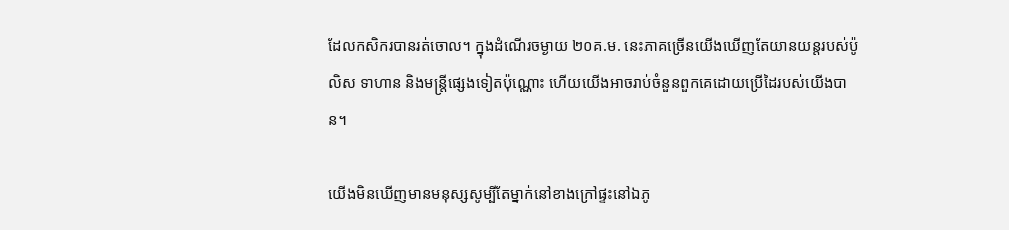ដែលកសិករបានរត់ចោល។ ក្នុងដំណើរចម្ងាយ ២០គ.ម. នេះភាគច្រើនយើងឃើញតែយានយន្តរបស់ប៉ូលិស ទាហាន និងមន្ត្រីផ្សេងទៀតប៉ុណ្ណោះ ហើយយើងអាចរាប់ចំនួនពួកគេដោយប្រើដៃរបស់យើងបាន។

យើងមិនឃើញមានមនុស្សសូម្បីតែម្នាក់នៅខាងក្រៅផ្ទះនៅឯភូ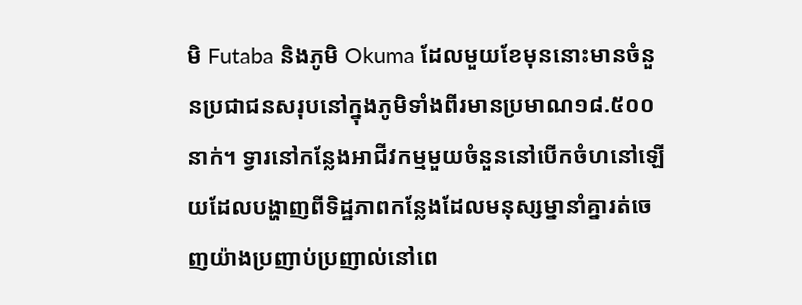មិ Futaba និងភូមិ Okuma ដែលមួយខែមុននោះមានចំនួនប្រជាជនសរុបនៅក្នុងភូមិទាំងពីរមានប្រមាណ១៨.៥០០នាក់។ ទ្វារនៅកន្លែងអាជីវកម្មមួយចំនួននៅបើកចំហនៅឡើយដែលបង្ហាញពីទិដ្ឋភាពកន្លែងដែលមនុស្សម្នានាំគ្នារត់ចេញយ៉ាងប្រញាប់ប្រញាល់នៅពេ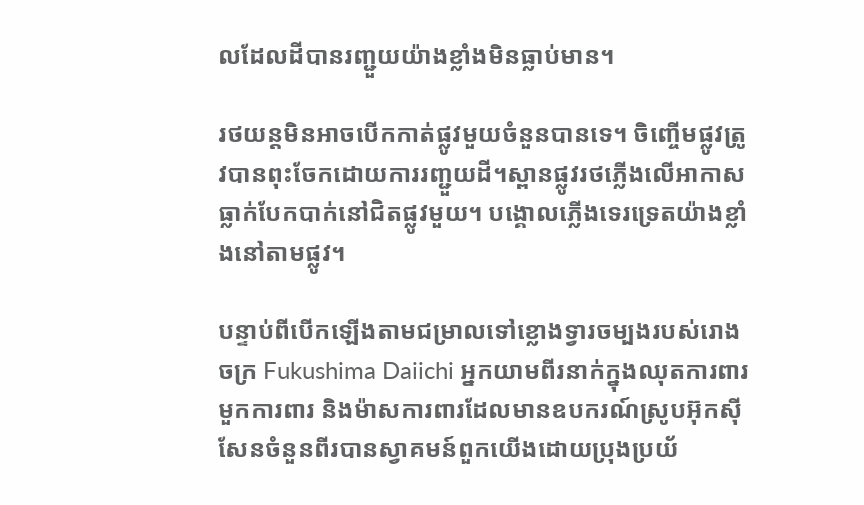លដែលដីបានរញ្ជួយយ៉ាងខ្លាំងមិនធ្លាប់មាន។

រថយន្តមិនអាចបើកកាត់ផ្លូវមួយចំនួនបានទេ។ ចិញ្ចើមផ្លូវត្រូវបានពុះចែកដោយការរញ្ជួយដី។ស្ពានផ្លូវរថភ្លើងលើអាកាសធ្លាក់បែកបាក់នៅជិតផ្លូវមួយ។ បង្គោលភ្លើងទេរទ្រេតយ៉ាងខ្លាំងនៅតាមផ្លូវ។

បន្ទាប់ពីបើកឡើងតាមជម្រាលទៅខ្លោងទ្វារចម្បងរបស់រោងចក្រ Fukushima Daiichi អ្នកយាមពីរនាក់ក្នុងឈុតការពារមួកការពារ និងម៉ាសការពារដែលមានឧបករណ៍ស្រូបអ៊ុកស៊ីសែនចំនួនពីរបានស្វាគមន៍ពួកយើងដោយប្រុងប្រយ័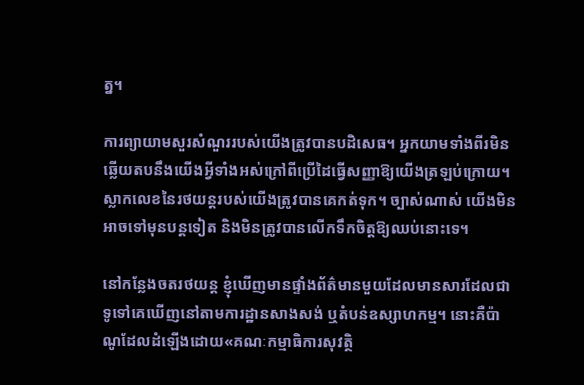ត្ន។

ការព្យាយាមសួរសំណួររបស់យើងត្រូវបានបដិសេធ។ អ្នកយាមទាំងពីរមិនឆ្លើយតបនឹងយើងអ្វីទាំងអស់ក្រៅពីប្រើដៃធ្វើសញ្ញាឱ្យយើងត្រឡប់ក្រោយ។ ស្លាកលេខនៃរថយន្តរបស់យើងត្រូវបានគេកត់ទុក។ ច្បាស់ណាស់ យើងមិនអាចទៅមុនបន្តទៀត និងមិនត្រូវបានលើកទឹកចិត្តឱ្យឈប់នោះទេ។

នៅកន្លែងចតរថយន្ត ខ្ញុំឃើញមានផ្ទាំងព័ត៌មានមួយដែលមានសារដែលជាទូទៅគេឃើញនៅតាមការដ្ឋានសាងសង់ ឬតំបន់ឧស្សាហកម្ម។ នោះគឺប៉ាណូដែលដំឡើងដោយ«គណៈកម្មាធិការសុវត្ថិ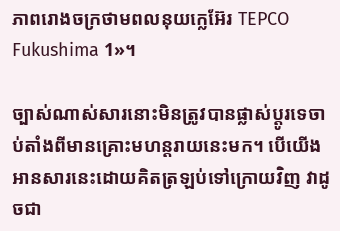ភាពរោងចក្រថាមពលនុយក្លេអ៊ែរ TEPCO Fukushima 1»។

ច្បាស់ណាស់សារនោះមិនត្រូវបានផ្លាស់ប្តូរទេចាប់តាំងពីមានគ្រោះមហន្តរាយនេះមក។ បើយើងអានសារនេះដោយគិតត្រឡប់ទៅក្រោយវិញ វាដូចជា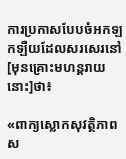ការប្រកាសបែបចំអកឡកឡឺយដែលសរសេរនៅ[មុនគ្រោះមហន្តរាយនោះ]ថា៖

«ពាក្យស្លោកសុវត្ថិភាពស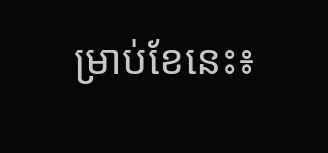ម្រាប់ខែនេះ៖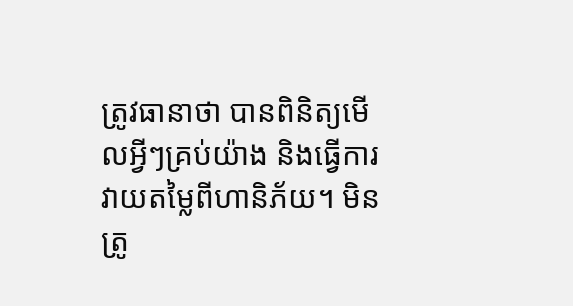ត្រូវធានាថា បានពិនិត្យមើលអ្វីៗគ្រប់យ៉ាង និងធ្វើការវាយតម្លៃពីហានិភ័យ។ មិនត្រូ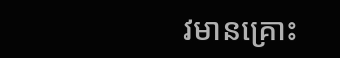វមានគ្រោះ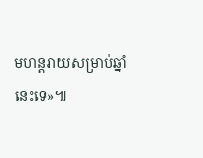មហន្តរាយសម្រាប់ឆ្នាំនេះទេ»៕